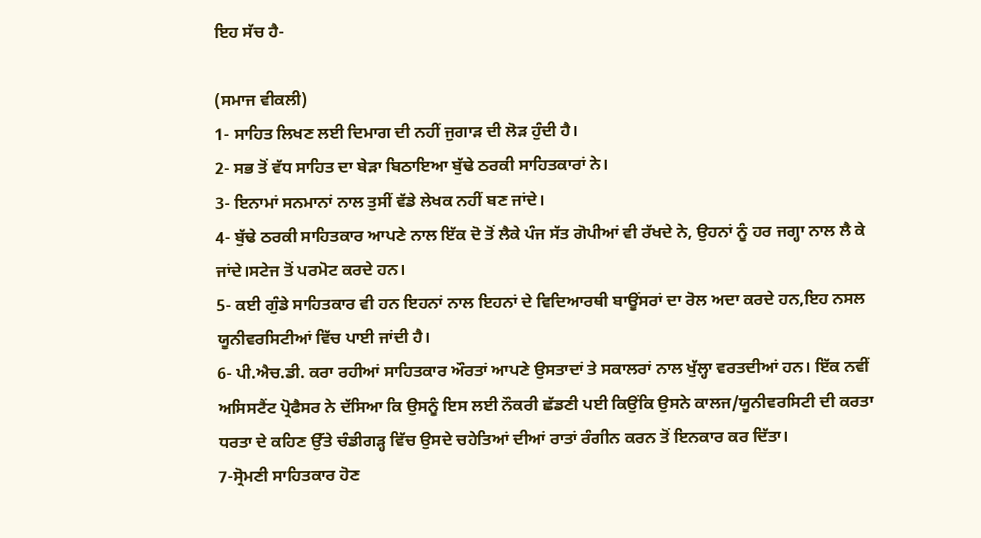ਇਹ ਸੱਚ ਹੈ-

(ਸਮਾਜ ਵੀਕਲੀ)
1- ਸਾਹਿਤ ਲਿਖਣ ਲਈ ਦਿਮਾਗ ਦੀ ਨਹੀਂ ਜੁਗਾੜ ਦੀ ਲੋੜ ਹੁੰਦੀ ਹੈ।
2- ਸਭ ਤੋਂ ਵੱਧ ਸਾਹਿਤ ਦਾ ਬੇੜਾ ਬਿਠਾਇਆ ਬੁੱਢੇ ਠਰਕੀ ਸਾਹਿਤਕਾਰਾਂ ਨੇ।
3- ਇਨਾਮਾਂ ਸਨਮਾਨਾਂ ਨਾਲ ਤੁਸੀਂ ਵੱਡੇ ਲੇਖਕ ਨਹੀਂ ਬਣ ਜਾਂਦੇ।
4- ਬੁੱਢੇ ਠਰਕੀ ਸਾਹਿਤਕਾਰ ਆਪਣੇ ਨਾਲ ਇੱਕ ਦੋ ਤੋਂ ਲੈਕੇ ਪੰਜ ਸੱਤ ਗੋਪੀਆਂ ਵੀ ਰੱਖਦੇ ਨੇ, ਉਹਨਾਂ ਨੂੰ ਹਰ ਜਗ੍ਹਾ ਨਾਲ ਲੈ ਕੇ ਜਾਂਦੇ।ਸਟੇਜ ਤੋਂ ਪਰਮੋਟ ਕਰਦੇ ਹਨ।
5- ਕਈ ਗੁੰਡੇ ਸਾਹਿਤਕਾਰ ਵੀ ਹਨ ਇਹਨਾਂ ਨਾਲ ਇਹਨਾਂ ਦੇ ਵਿਦਿਆਰਥੀ ਬਾਊਂਸਰਾਂ ਦਾ ਰੋਲ ਅਦਾ ਕਰਦੇ ਹਨ,ਇਹ ਨਸਲ ਯੂਨੀਵਰਸਿਟੀਆਂ ਵਿੱਚ ਪਾਈ ਜਾਂਦੀ ਹੈ।
6- ਪੀ.ਐਚ.ਡੀ. ਕਰਾ ਰਹੀਆਂ ਸਾਹਿਤਕਾਰ ਔਰਤਾਂ ਆਪਣੇ ਉਸਤਾਦਾਂ ਤੇ ਸਕਾਲਰਾਂ ਨਾਲ ਖੁੱਲ੍ਹਾ ਵਰਤਦੀਆਂ ਹਨ। ਇੱਕ ਨਵੀਂ ਅਸਿਸਟੈਂਟ ਪ੍ਰੋਫੈਸਰ ਨੇ ਦੱਸਿਆ ਕਿ ਉਸਨੂੰ ਇਸ ਲਈ ਨੌਕਰੀ ਛੱਡਣੀ ਪਈ ਕਿਉਂਕਿ ਉਸਨੇ ਕਾਲਜ/ਯੂਨੀਵਰਸਿਟੀ ਦੀ ਕਰਤਾ ਧਰਤਾ ਦੇ ਕਹਿਣ ਉੱਤੇ ਚੰਡੀਗੜ੍ਹ ਵਿੱਚ ਉਸਦੇ ਚਹੇਤਿਆਂ ਦੀਆਂ ਰਾਤਾਂ ਰੰਗੀਨ ਕਰਨ ਤੋਂ ਇਨਕਾਰ ਕਰ ਦਿੱਤਾ।
7-ਸ੍ਰੋਮਣੀ ਸਾਹਿਤਕਾਰ ਹੋਣ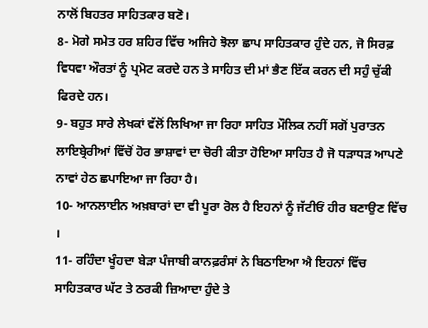ਨਾਲੋਂ ਬਿਹਤਰ ਸਾਹਿਤਕਾਰ ਬਣੋ।
8- ਮੋਗੇ ਸਮੇਤ ਹਰ ਸ਼ਹਿਰ ਵਿੱਚ ਅਜਿਹੇ ਝੋਲਾ ਛਾਪ ਸਾਹਿਤਕਾਰ ਹੁੰਦੇ ਹਨ, ਜੋ ਸਿਰਫ਼ ਵਿਧਵਾ ਔਰਤਾਂ ਨੂੰ ਪ੍ਰਮੋਟ ਕਰਦੇ ਹਨ ਤੇ ਸਾਹਿਤ ਦੀ ਮਾਂ ਭੈਣ ਇੱਕ ਕਰਨ ਦੀ ਸਹੁੰ ਚੁੱਕੀ ਫਿਰਦੇ ਹਨ।
9- ਬਹੁਤ ਸਾਰੇ ਲੇਖਕਾਂ ਵੱਲੋਂ ਲਿਖਿਆ ਜਾ ਰਿਹਾ ਸਾਹਿਤ ਮੌਲਿਕ ਨਹੀਂ ਸਗੋਂ ਪੁਰਾਤਨ ਲਾਇਬ੍ਰੇਰੀਆਂ ਵਿੱਚੋਂ ਹੋਰ ਭਾਸ਼ਾਵਾਂ ਦਾ ਚੋਰੀ ਕੀਤਾ ਹੋਇਆ ਸਾਹਿਤ ਹੈ ਜੋ ਧੜਾਧੜ ਆਪਣੇ ਨਾਵਾਂ ਹੇਠ ਛਪਾਇਆ ਜਾ ਰਿਹਾ ਹੈ।
10- ਆਨਲਾਈਨ ਅਖ਼ਬਾਰਾਂ ਦਾ ਵੀ ਪੂਰਾ ਰੋਲ ਹੈ ਇਹਨਾਂ ਨੂੰ ਜੱਟੀਓਂ ਹੀਰ ਬਣਾਉਣ ਵਿੱਚ ।
11- ਰਹਿੰਦਾ ਖੂੰਹਦਾ ਬੇੜਾ ਪੰਜਾਬੀ ਕਾਨਫ਼ਰੰਸਾਂ ਨੇ ਬਿਠਾਇਆ ਐ ਇਹਨਾਂ ਵਿੱਚ ਸਾਹਿਤਕਾਰ ਘੱਟ ਤੇ ਠਰਕੀ ਜ਼ਿਆਦਾ ਹੁੰਦੇ ਤੇ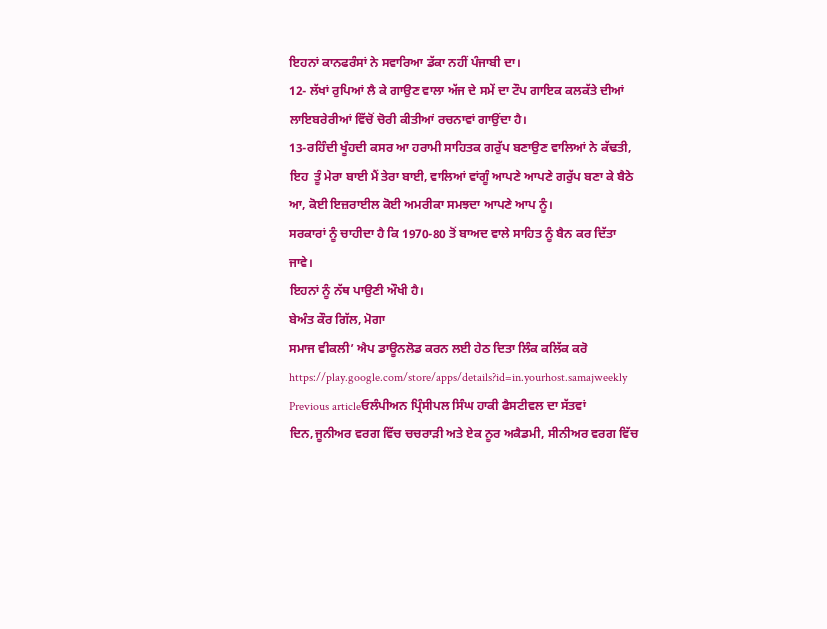ਇਹਨਾਂ ਕਾਨਫਰੰਸਾਂ ਨੇ ਸਵਾਰਿਆ ਡੱਕਾ ਨਹੀਂ ਪੰਜਾਬੀ ਦਾ।
12- ਲੱਖਾਂ ਰੁਪਿਆਂ ਲੈ ਕੇ ਗਾਉਣ ਵਾਲਾ ਅੱਜ ਦੇ ਸਮੇਂ ਦਾ ਟੌਪ ਗਾਇਕ ਕਲਕੱਤੇ ਦੀਆਂ ਲਾਇਬਰੇਰੀਆਂ ਵਿੱਚੋਂ ਚੋਰੀ ਕੀਤੀਆਂ ਰਚਨਾਵਾਂ ਗਾਉਂਦਾ ਹੈ।
13-ਰਹਿੰਦੀ ਖੂੰਹਦੀ ਕਸਰ ਆ ਹਰਾਮੀ ਸਾਹਿਤਕ ਗਰੁੱਪ ਬਣਾਉਣ ਵਾਲਿਆਂ ਨੇ ਕੱਢਤੀ, ਇਹ  ਤੂੰ ਮੇਰਾ ਬਾਈ ਮੈਂ ਤੇਰਾ ਬਾਈ, ਵਾਲਿਆਂ ਵਾਂਗੂੰ ਆਪਣੇ ਆਪਣੇ ਗਰੁੱਪ ਬਣਾ ਕੇ ਬੈਠੇ ਆ, ਕੋਈ ਇਜ਼ਰਾਈਲ ਕੋਈ ਅਮਰੀਕਾ ਸਮਝਦਾ ਆਪਣੇ ਆਪ ਨੂੰ।
ਸਰਕਾਰਾਂ ਨੂੰ ਚਾਹੀਦਾ ਹੈ ਕਿ 1970-80 ਤੋਂ ਬਾਅਦ ਵਾਲੇ ਸਾਹਿਤ ਨੂੰ ਬੈਨ ਕਰ ਦਿੱਤਾ ਜਾਵੇ।
ਇਹਨਾਂ ਨੂੰ ਨੱਥ ਪਾਉਣੀ ਔਖੀ ਹੈ।
ਬੇਅੰਤ ਕੌਰ ਗਿੱਲ, ਮੋਗਾ
ਸਮਾਜ ਵੀਕਲੀ’ ਐਪ ਡਾਊਨਲੋਡ ਕਰਨ ਲਈ ਹੇਠ ਦਿਤਾ ਲਿੰਕ ਕਲਿੱਕ ਕਰੋ
https://play.google.com/store/apps/details?id=in.yourhost.samajweekly
Previous articleਓਲੰਪੀਅਨ ਪ੍ਰਿੰਸੀਪਲ ਸਿੰਘ ਹਾਕੀ ਫੈਸਟੀਵਲ ਦਾ ਸੱਤਵਾਂ ਦਿਨ,ਜੂਨੀਅਰ ਵਰਗ ਵਿੱਚ ਚਚਰਾੜੀ ਅਤੇ ਏਕ ਨੂਰ ਅਕੈਡਮੀ, ਸੀਨੀਅਰ ਵਰਗ ਵਿੱਚ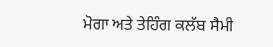ਮੋਗਾ ਅਤੇ ਤੇਹਿੰਗ ਕਲੱਬ ਸੈਮੀ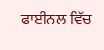ਫਾਈਨਲ ਵਿੱਚ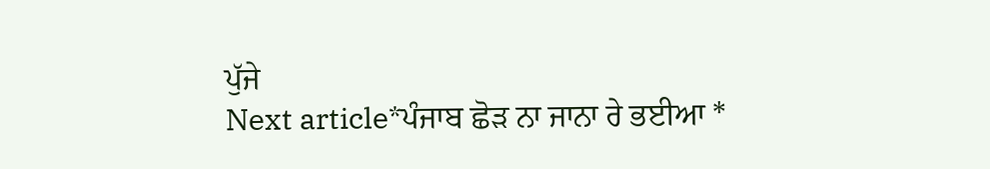ਪੁੱਜੇ
Next article*ਪੰਜਾਬ ਛੋੜ ਨਾ ਜਾਨਾ ਰੇ ਭਈਆ *